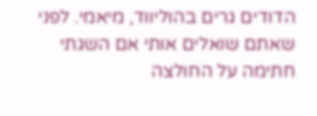הדודים גרים בהוליווד, מיאמי. לפני שאתם שואלים אותי אם השגתי חתימה על החולצה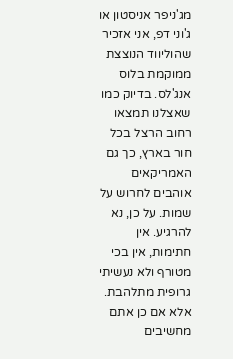מג'ניפר אניסטון או ג'וני דפ, אני אזכיר שהוליווד הנוצצת ממוקמת בלוס אנג'לס. בדיוק כמו שאצלנו תמצאו רחוב הרצל בכל חור בארץ, כך גם האמריקאים אוהבים לחרוש על שמות. על כן, נא להרגיע. אין חתימות, אין בכי מטורף ולא נעשיתי גרופית מתלהבת. אלא אם כן אתם מחשיבים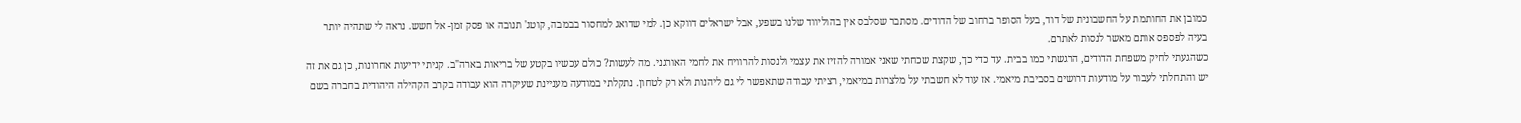כמובן את החותמת על החשבונית של דוד, בעל הסופר ברחוב של הדודים. מסתבר שסלבס אין בהוליווד שלנו בשפע, אבל ישראלים דווקא כן. למי שדואג למחסור בבמבה, קוטג' תנובה או פסק זמן- אל חשש. נראה לי שתהיה יותר בעיה לפספס אותם מאשר לנסות לאתרם.
כשהגעתי לחיק משפחת הדודים, הרגשתי כמו בבית. עד כדי כך, שקצת שכחתי שאני אמורה להזיז את עצמי ולנסות להרוויח את לחמי האורגני. מה לעשות? כולם עכשיו בקטע של בריאות בארה"ב. קניתי ידיעות אחרונות, כן גם את זה יש והתחלתי לעבור על מודעות דרושים בסביבת מיאמי. אז עוד לא חשבתי על מלצרות במיאמי, רציתי עבודה שתאפשר לי גם ליהנות ולא רק לטחון. נתקלתי במודעה מעניינת שעיקרה הוא עבודה בקרב הקהילה היהודית בחברה בשם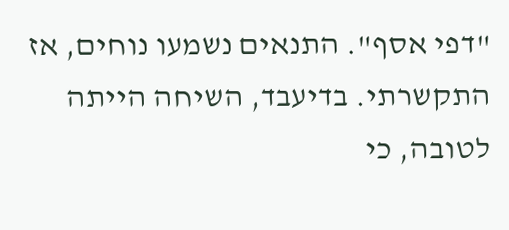"דפי אסף". התנאים נשמעו נוחים, אז התקשרתי. בדיעבד, השיחה הייתה לטובה, כי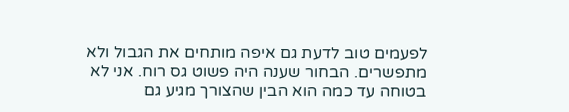לפעמים טוב לדעת גם איפה מותחים את הגבול ולא מתפשרים. הבחור שענה היה פשוט גס רוח. אני לא בטוחה עד כמה הוא הבין שהצורך מגיע גם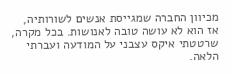מכיוון החברה שמגייסת אנשים לשורותיה, אז הוא לא עושה טובה לאנושות. בכל מקרה, שרטטתי איקס עצבני על המודעה ועברתי הלאה.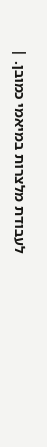לעבודת מלצרות במיאמי כמובן. |